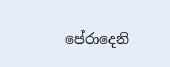පේරාදෙනි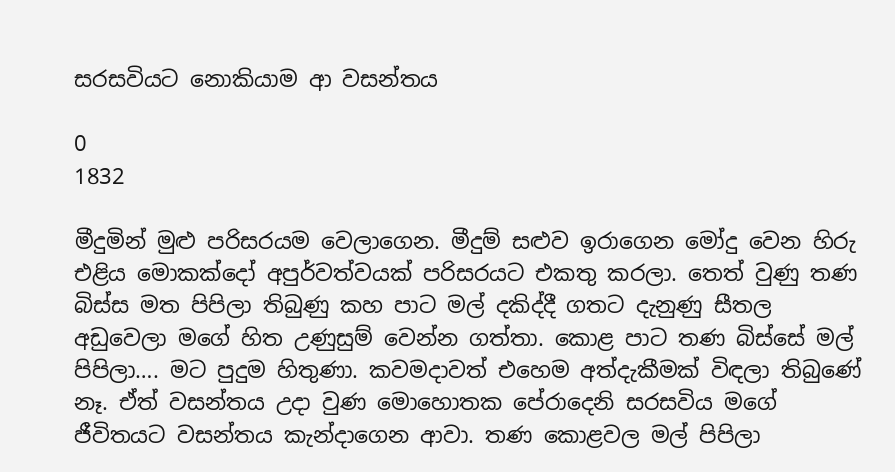සරසවියට නොකියාම ආ වසන්තය

0
1832

මීදුමින් මුළු පරිසරයම වෙලාගෙන. මීදුම් සළුව ඉරාගෙන මෝදු වෙන හිරු එළිය මොකක්‌දෝ අපුර්වත්වයක්‌ පරිසරයට එකතු කරලා. තෙත් වුණු තණ බිස්‌ස මත පිපිලා තිබුණු කහ පාට මල් දකිද්දී ගතට දැනුණු සීතල අඩුවෙලා මගේ හිත උණුසුම් වෙන්න ගත්තා. කොළ පාට තණ බිස්‌සේ මල් පිපිලා…. මට පුදුම හිතුණා. කවමදාවත් එහෙම අත්දැකීමක්‌ විඳලා තිබුණේ නෑ. ඒත් වසන්තය උදා වුණ මොහොතක පේරාදෙනි සරසවිය මගේ ජීවිතයට වසන්තය කැන්දාගෙන ආවා. තණ කොළවල මල් පිපිලා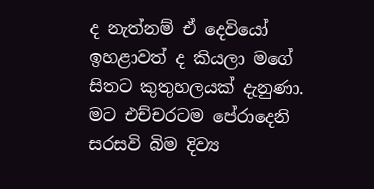ද නැත්නම් ඒ දෙවියෝ ඉහළාවත් ද කියලා මගේ සිතට කුතුහලයක්‌ දැනුණා. මට එච්චරටම පේරාදෙනි සරසවි බිම දිව්‍ය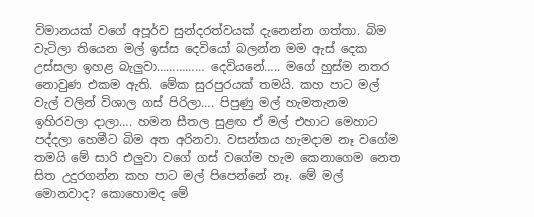විමානයක්‌ වගේ අපූර්ව සුන්දරත්වයක්‌ දැනෙන්න ගත්තා. බිම වැටිලා තියෙන මල් ඉස්‌ස දෙවියෝ බලන්න මම ඇස්‌ දෙක උස්‌සලා ඉහළ බැලුවා…………… දෙවියනේ….. මගේ හුස්‌ම නතර නොවුණ එකම ඇති. මේක සුරපුරයක්‌ තමයි. කහ පාට මල් වැල් වලින් විශාල ගස්‌ පිරිලා…. පිපුණු මල් හැමතැනම ඉහිරවලා දාලා…. හමන සීතල සුළඟ ඒ මල් එහාට මෙහාට පද්දලා හෙමීට බිම අත අරිනවා. වසන්තය හැමදාම නෑ වගේම තමයි මේ සාරි එලුවා වගේ ගස්‌ වගේම හැම කෙනාගෙම නෙත සිත උදුරගන්න කහ පාට මල් පිපෙන්නේ නෑ. මේ මල් මොනවාද? කොහොමද මේ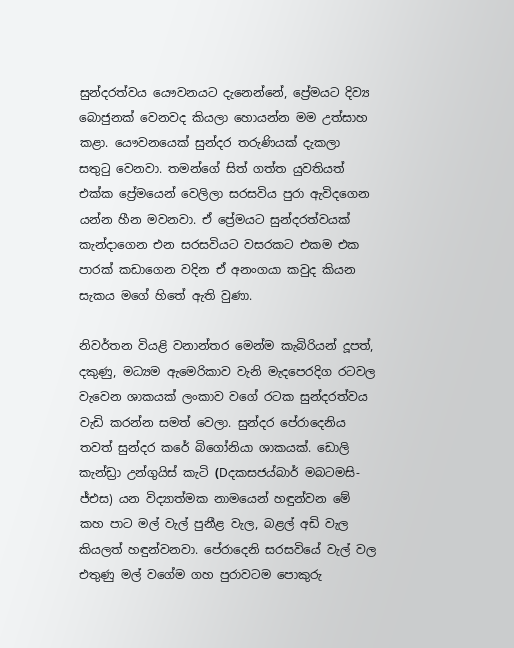සුන්දරත්වය යෞවනයට දැනෙන්නේ, ප්‍රේමයට දිව්‍ය බොජුනක්‌ වෙනවද කියලා හොයන්න මම උත්සාහ කළා. යෞවනයෙක්‌ සුන්දර තරුණියක්‌ දැකලා සතුටු වෙනවා. තමන්ගේ සිත් ගත්ත යුවතියත් එක්‌ක ප්‍රේමයෙන් වෙලිලා සරසවිය පුරා ඇවිදගෙන යන්න හීන මවනවා. ඒ ප්‍රේමයට සුන්දරත්වයක්‌ කැන්දාගෙන එන සරසවියට වසරකට එකම එක පාරක්‌ කඩාගෙන වදින ඒ අනංගයා කවුද කියන සැකය මගේ හිතේ ඇති වුණා.

නිවර්තන වියළි වනාන්තර මෙන්ම කැබිරියන් දූපත්, දකුණු, මධ්‍යම ඇමෙරිකාව වැනි මැදපෙරදිග රටවල වැවෙන ශාකයක්‌ ලංකාව වගේ රටක සුන්දරත්වය වැඩි කරන්න සමත් වෙලා. සුන්දර පේරාදෙනිය තවත් සුන්දර කරේ බිගෝනියා ශාකයක්‌. ඩොලි කැන්ඩ්‍රා උන්ගුයිස්‌ කැටි (Dදකසජය්බාර් මබටමසි-ජ්එස) යන විද්‍යාත්මක නාමයෙන් හඳුන්වන මේ කහ පාට මල් වැල් පුනීළ වැල, බළල් අඩි වැල කියලත් හඳුන්වනවා. පේරාදෙනි සරසවියේ වැල් වල එතුණු මල් වගේම ගහ පුරාවටම පොකුරු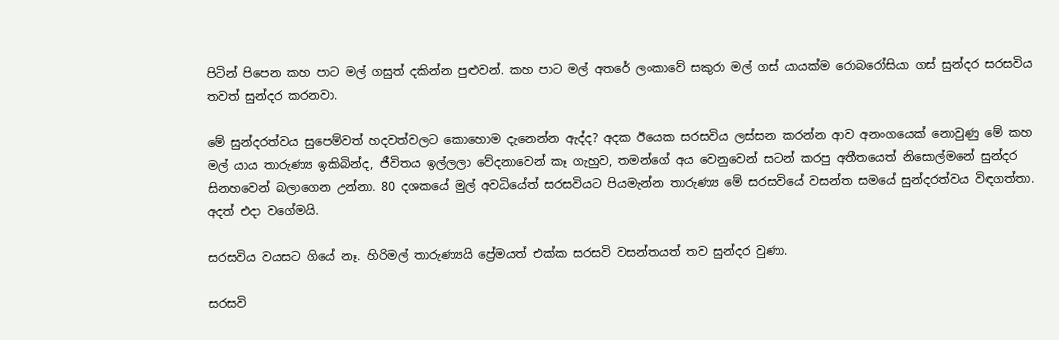පිටින් පිපෙන කහ පාට මල් ගසුත් දකින්න පුළුවන්. කහ පාට මල් අතරේ ලංකාවේ සකුරා මල් ගස්‌ යායක්‌ම රොබරෝසියා ගස්‌ සුන්දර සරසවිය තවත් සුන්දර කරනවා.

මේ සුන්දරත්වය සුපෙම්වත් හදවත්වලට කොහොම දැනෙන්න ඇද්ද? අදක ඊයෙක සරසවිය ලස්‌සන කරන්න ආව අනංගයෙක්‌ නොවුණු මේ කහ මල් යාය තාරුණ්‍ය ඉකිබින්ද, ජීවිතය ඉල්ලලා වේදනාවෙන් කෑ ගැහුව, තමන්ගේ අය වෙනුවෙන් සටන් කරපු අතීතයෙත් නිසොල්මනේ සුන්දර සිනහවෙන් බලාගෙන උන්නා. 80 දශකයේ මුල් අවධියේත් සරසවියට පියමැන්න තාරුණ්‍ය මේ සරසවියේ වසන්ත සමයේ සුන්දරත්වය විඳගත්තා. අදත් එදා වගේමයි.

සරසවිය වයසට ගියේ නෑ. හිරිමල් තාරුණ්‍යයි ප්‍රේමයත් එක්‌ක සරසවි වසන්තයත් තව සුන්දර වුණා.

සරසවි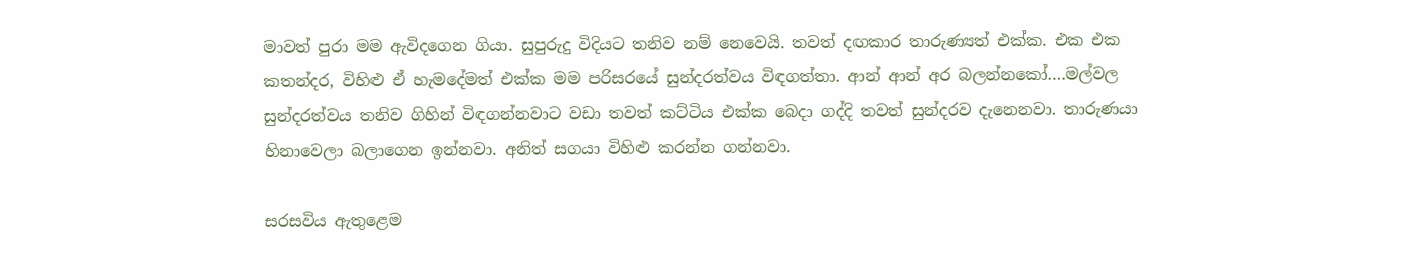මාවත් පුරා මම ඇවිදගෙන ගියා. සුපුරුදු විදියට තනිව නම් නෙවෙයි. තවත් දඟකාර තාරුණ්‍යත් එක්‌ක. එක එක කතන්දර, විහිළු ඒ හැමදේමත් එක්‌ක මම පරිසරයේ සුන්දරත්වය විඳගත්තා. ආන් ආන් අර බලන්නකෝ….මල්වල සුන්දරත්වය තනිව ගිහින් විඳගන්නවාට වඩා තවත් කට්‌ටිය එක්‌ක බෙදා ගද්දි තවත් සුන්දරව දැනෙනවා. තාරුණයා හිනාවෙලා බලාගෙන ඉන්නවා. අනිත් සගයා විහිළු කරන්න ගන්නවා.

සරසවිය ඇතුළෙම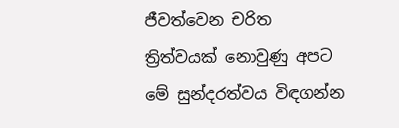ජීවත්වෙන චරිත ත්‍රිත්වයක්‌ නොවුණු අපට මේ සුන්දරත්වය විඳගන්න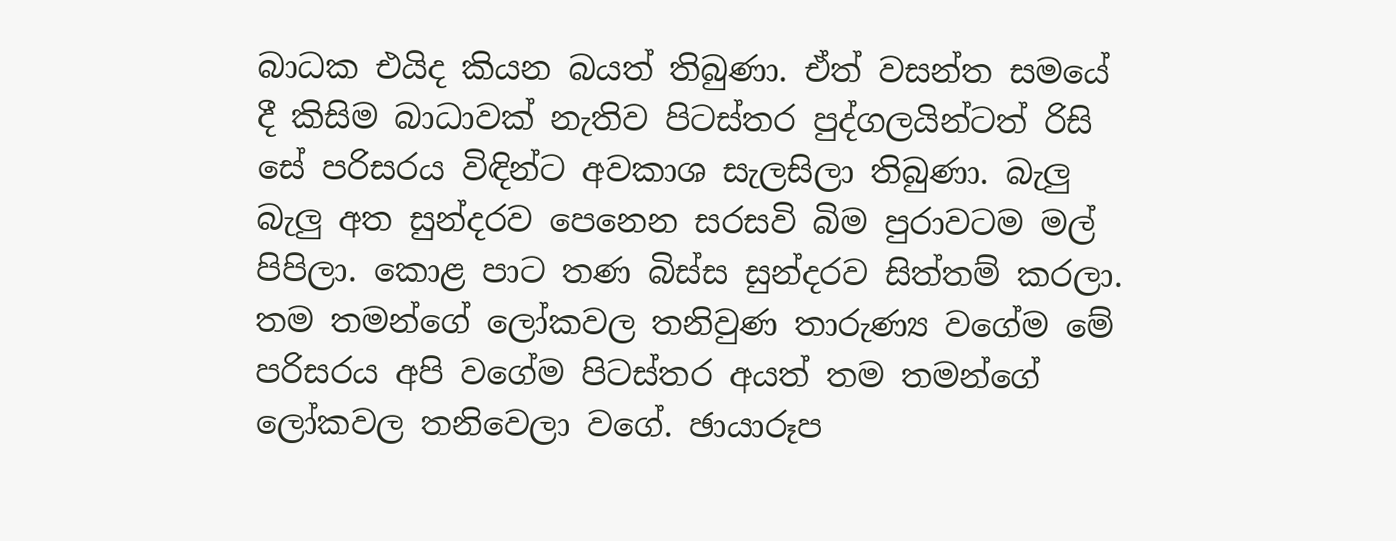බාධක එයිද කියන බයත් තිබුණා. ඒත් වසන්ත සමයේ දී කිසිම බාධාවක්‌ නැතිව පිටස්‌තර පුද්ගලයින්ටත් රිසි සේ පරිසරය විඳින්ට අවකාශ සැලසිලා තිබුණා. බැලු බැලු අත සුන්දරව පෙනෙන සරසවි බිම පුරාවටම මල් පිපිලා. කොළ පාට තණ බිස්‌ස සුන්දරව සිත්තම් කරලා. තම තමන්ගේ ලෝකවල තනිවුණ තාරුණ්‍ය වගේම මේ පරිසරය අපි වගේම පිටස්‌තර අයත් තම තමන්ගේ ලෝකවල තනිවෙලා වගේ. ඡායාරූප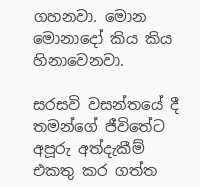ගහනවා. මොන මොනාදෝ කිය කිය හිනාවෙනවා.

සරසවි වසන්තයේ දී තමන්ගේ ජීවිතේට අපූරු අත්දැකීම් එකතු කර ගත්ත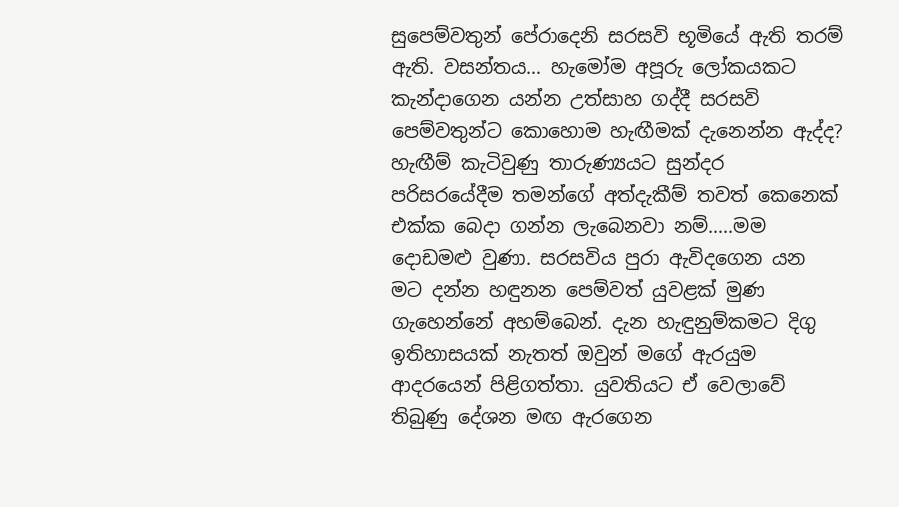සුපෙම්වතුන් පේරාදෙනි සරසවි භූමියේ ඇති තරම් ඇති. වසන්තය… හැමෝම අපූරු ලෝකයකට කැන්දාගෙන යන්න උත්සාහ ගද්දී සරසවි පෙම්වතුන්ට කොහොම හැඟීමක්‌ දැනෙන්න ඇද්ද? හැඟීම් කැටිවුණු තාරුණ්‍යයට සුන්දර පරිසරයේදීම තමන්ගේ අත්දැකීම් තවත් කෙනෙක්‌ එක්‌ක බෙදා ගන්න ලැබෙනවා නම්…..මම දොඩමළු වුණා. සරසවිය පුරා ඇවිදගෙන යන මට දන්න හඳුනන පෙම්වත් යුවළක්‌ මුණ ගැහෙන්නේ අහම්බෙන්. දැන හැඳුනුම්කමට දිගු ඉතිහාසයක්‌ නැතත් ඔවුන් මගේ ඇරයුම ආදරයෙන් පිළිගත්තා. යුවතියට ඒ වෙලාවේ තිබුණු දේශන මඟ ඇරගෙන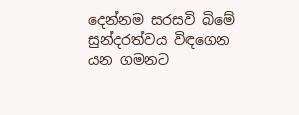දෙන්නම සරසවි බිමේ සුන්දරත්වය විඳගෙන යන ගමනට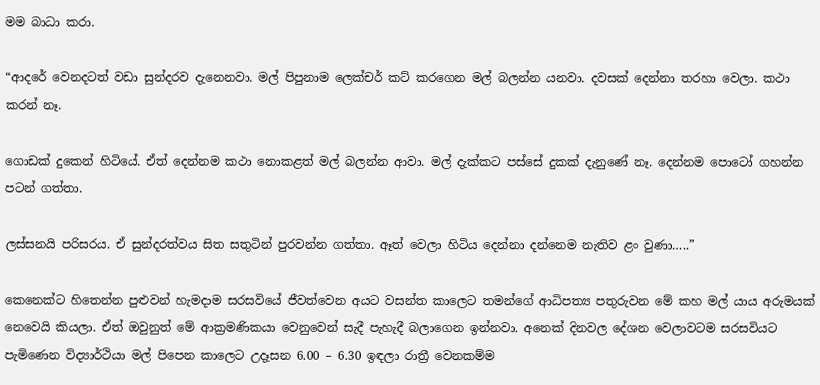මම බාධා කරා.

“ආදරේ වෙනදටත් වඩා සුන්දරව දැනෙනවා. මල් පිපුනාම ලෙක්‌චර් කට්‌ කරගෙන මල් බලන්න යනවා. දවසක්‌ දෙන්නා තරහා වෙලා. කථා කරන් නෑ.

ගොඩක්‌ දුකෙන් හිටියේ. ඒත් දෙන්නම කථා නොකළත් මල් බලන්න ආවා. මල් දැක්‌කට පස්‌සේ දුකක්‌ දැනුණේ නෑ. දෙන්නම පොටෝ ගහන්න පටන් ගත්තා.

ලස්‌සනයි පරිසරය. ඒ සුන්දරත්වය සිත සතුටින් පුරවන්න ගත්තා. ඈත් වෙලා හිටිය දෙන්නා දන්නෙම නැතිව ළං වුණා…..”

කෙනෙක්‌ට හිතෙන්න පුළුවන් හැමදාම සරසවියේ ජීවත්වෙන අයට වසන්ත කාලෙට තමන්ගේ ආධිපත්‍ය පතුරුවන මේ කහ මල් යාය අරුමයක්‌ නෙවෙයි කියලා. ඒත් ඔවුනුත් මේ ආක්‍රමණිකයා වෙනුවෙන් සැදී පැහැදී බලාගෙන ඉන්නවා. අනෙක්‌ දිනවල දේශන වෙලාවටම සරසවියට පැමිණෙන විද්‍යාර්ථියා මල් පිපෙන කාලෙට උදෑසන 6.00 – 6.30 ඉඳලා රාත්‍රී වෙනකම්ම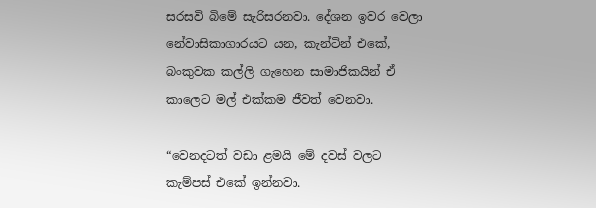සරසවි බිමේ සැරිසරනවා. දේශන ඉවර වෙලා නේවාසිකාගාරයට යන, කැන්ටින් එකේ, බංකුවක කල්ලි ගැහෙන සාමාජිකයින් ඒ කාලෙට මල් එක්‌කම ජීවත් වෙනවා.

“වෙනදටත් වඩා ළමයි මේ දවස්‌ වලට කැම්පස්‌ එකේ ඉන්නවා.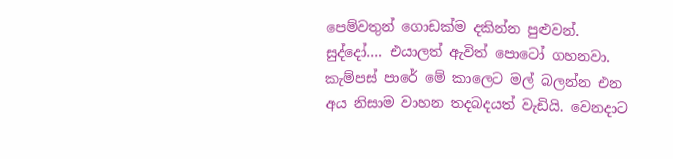පෙම්වතුන් ගොඩක්‌ම දකින්න පුළුවන්. සුද්දෝ…. එයාලත් ඇවිත් පොටෝ ගහනවා. කැම්පස්‌ පාරේ මේ කාලෙට මල් බලන්න එන අය නිසාම වාහන තදබදයත් වැඩියි. වෙනදාට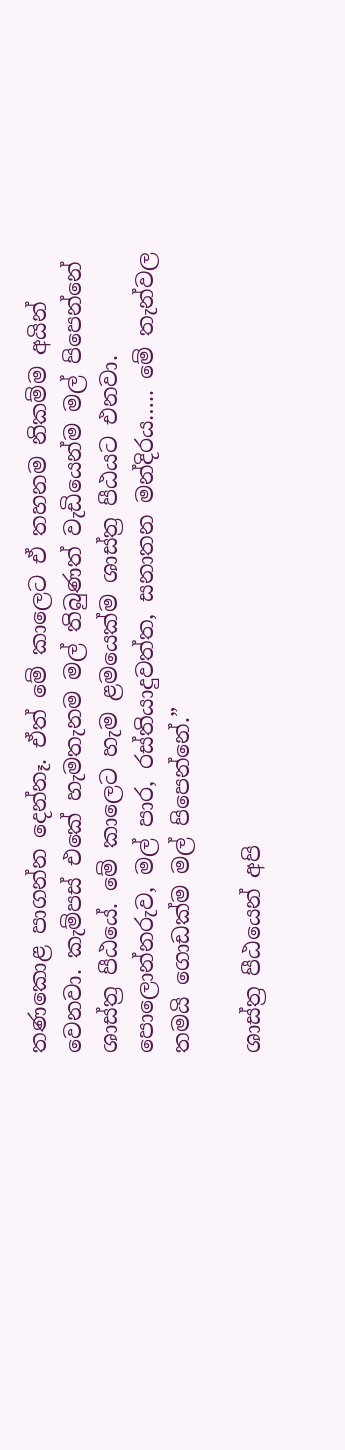තණකොළ පාගන්න දෙන්නෑ. ඒත් මේ කාලෙට ඒ තහනම නිකම්ම අයින් වෙනවා. කැම්පස්‌ එකේ හැමතැනම මල් තිබුණත් වැඩියෙන්ම මල් පිපෙන්නේ ශාස්‌ත්‍ර පීඨයේ. මේ කාලෙට හැම ළමයෙක්‌ම ශාස්‌ත්‍ර පීඨයට එනවා. පොලොන්නරුව, මල් පාර, රස්‌තියාදුවත්ත, සනාතන මන්දිරය….. මේ තැන්වල තමයි ගොඩක්‌ම මල් පිපෙන්නේ.”

ශාස්‌ත්‍ර පීඨයෙන් අපි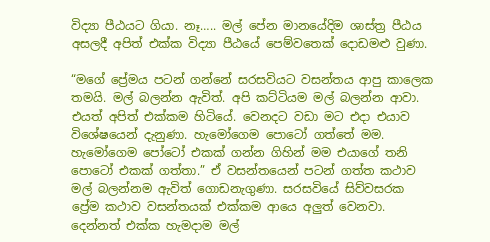විද්‍යා පීඨයට ගියා. නෑ….. මල් පේන මානයේදිම ශාස්‌ත්‍ර පීඨය අසලදී අපිත් එක්‌ක විද්‍යා පීඨයේ පෙම්වතෙක්‌ දොඩමළු වුණා.

“මගේ ප්‍රේමය පටන් ගන්නේ සරසවියට වසන්තය ආපු කාලෙක තමයි. මල් බලන්න ඇවිත්. අපි කට්‌ටියම මල් බලන්න ආවා. එයත් අපිත් එක්‌කම හිටියේ. වෙනදට වඩා මට එදා එයාව විශේෂයෙන් දැනුණා. හැමෝගෙම පොටෝ ගත්තේ මම. හැමෝගෙම පෝටෝ එකක්‌ ගන්න ගිහින් මම එයාගේ තනි පොටෝ එකක්‌ ගත්තා.” ඒ වසන්තයෙන් පටන් ගත්ත කථාව මල් බලන්නම ඇවිත් ගොඩනැගුණා. සරසවියේ සිව්වසරක ප්‍රේම කථාව වසන්තයක්‌ එක්‌කම ආයෙ අලුත් වෙනවා. දෙන්නත් එක්‌ක හැමදාම මල්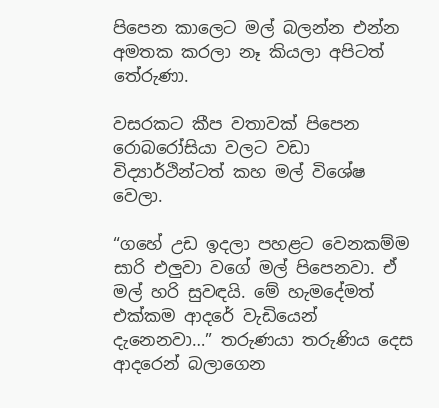පිපෙන කාලෙට මල් බලන්න එන්න අමතක කරලා නෑ කියලා අපිටත් තේරුණා.

වසරකට කීප වතාවක්‌ පිපෙන රොබරෝසියා වලට වඩා විද්‍යාර්ථින්ටත් කහ මල් විශේෂ වෙලා.

“ගහේ උඩ ඉදලා පහළට වෙනකම්ම සාරි එලුවා වගේ මල් පිපෙනවා. ඒ මල් හරි සුවඳයි. මේ හැමදේමත් එක්‌කම ආදරේ වැඩියෙන් දැනෙනවා…” තරුණයා තරුණිය දෙස ආදරෙන් බලාගෙන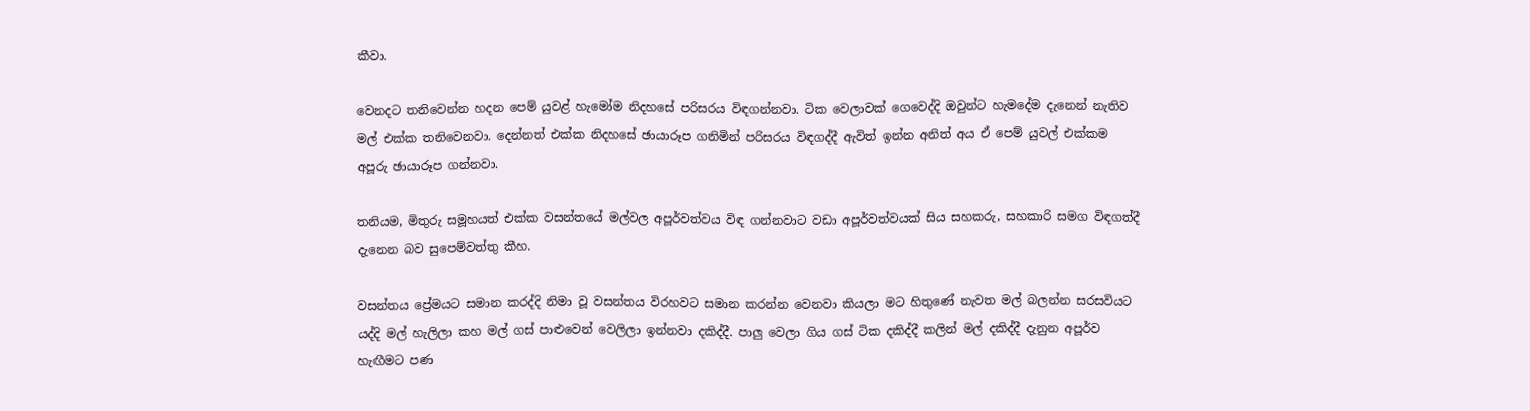කීවා.

වෙනදට තනිවෙන්න හදන පෙම් යුවළ් හැමෝම නිදහසේ පරිසරය විඳගන්නවා. ටික වෙලාවක්‌ ගෙවෙද්දි ඔවුන්ට හැමදේම දැනෙන් නැතිව මල් එක්‌ක තනිවෙනවා. දෙන්නත් එක්‌ක නිදහසේ ඡායාරූප ගනිමින් පරිසරය විඳගද්දී ඇවිත් ඉන්න අනිත් අය ඒ පෙම් යුවල් එක්‌කම අපූරු ඡායාරූප ගන්නවා.

තනියම, මිතුරු සමූහයත් එක්‌ක වසන්තයේ මල්වල අපූර්වත්වය විඳ ගන්නවාට වඩා අපූර්වත්වයක්‌ සිය සහකරු, සහකාරි සමග විඳගත්දී දැනෙන බව සුපෙම්වත්තු කීහ.

වසන්තය ප්‍රේමයට සමාන කරද්දි නිමා වූ වසන්තය විරහවට සමාන කරන්න වෙනවා කියලා මට හිතුණේ නැවත මල් බලන්න සරසවියට යද්දි මල් හැලිලා කහ මල් ගස්‌ පාළුවෙන් වෙලිලා ඉන්නවා දකිද්දී. පාලු වෙලා ගිය ගස්‌ ටික දකිද්දී කලින් මල් දකිද්දී දැනුන අපූර්ව හැඟීමට පණ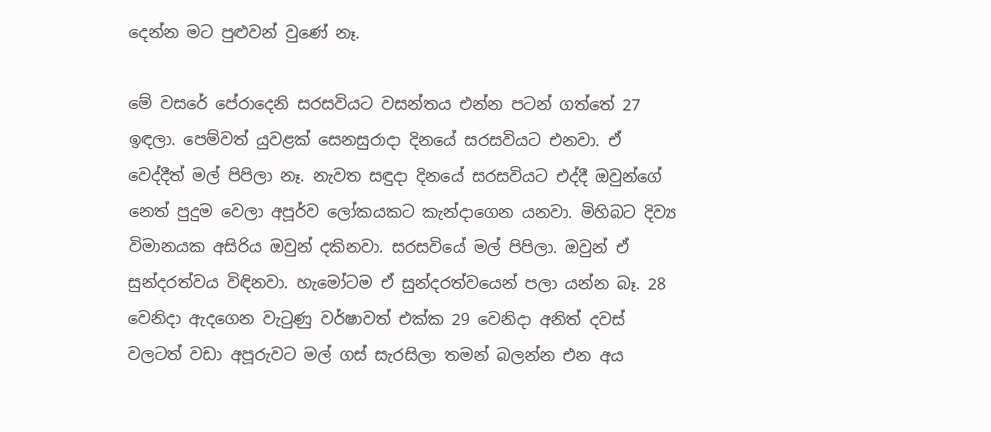දෙන්න මට පුළුවන් වුණේ නෑ.

මේ වසරේ පේරාදෙනි සරසවියට වසන්තය එන්න පටන් ගත්තේ 27 ඉඳලා. පෙම්වත් යුවළක්‌ සෙනසුරාදා දිනයේ සරසවියට එනවා. ඒ වෙද්දීත් මල් පිපිලා නෑ. නැවත සඳුදා දිනයේ සරසවියට එද්දී ඔවුන්ගේ නෙත් පුදුම වෙලා අපූර්ව ලෝකයකට කැන්දාගෙන යනවා. මිහිබට දිව්‍ය විමානයක අසිරිය ඔවුන් දකිනවා. සරසවියේ මල් පිපිලා. ඔවුන් ඒ සුන්දරත්වය විඳිනවා. හැමෝටම ඒ සුන්දරත්වයෙන් පලා යන්න බෑ. 28 වෙනිදා ඇදගෙන වැටුණු වර්ෂාවත් එක්‌ක 29 වෙනිදා අනිත් දවස්‌ වලටත් වඩා අපූරුවට මල් ගස්‌ සැරසිලා තමන් බලන්න එන අය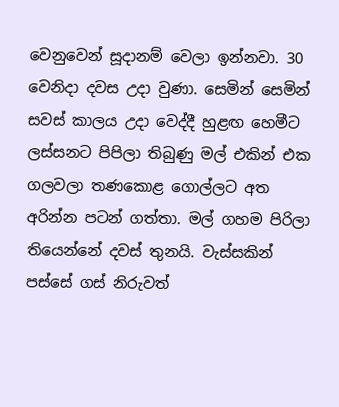වෙනුවෙන් සූදානම් වෙලා ඉන්නවා. 30 වෙනිදා දවස උදා වුණා. සෙමින් සෙමින් සවස්‌ කාලය උදා වෙද්දී හුළඟ හෙමීට ලස්‌සනට පිපිලා තිබුණු මල් එකින් එක ගලවලා තණකොළ ගොල්ලට අත අරින්න පටන් ගත්තා. මල් ගහම පිරිලා තියෙන්නේ දවස්‌ තුනයි. වැස්‌සකින් පස්‌සේ ගස්‌ නිරුවත්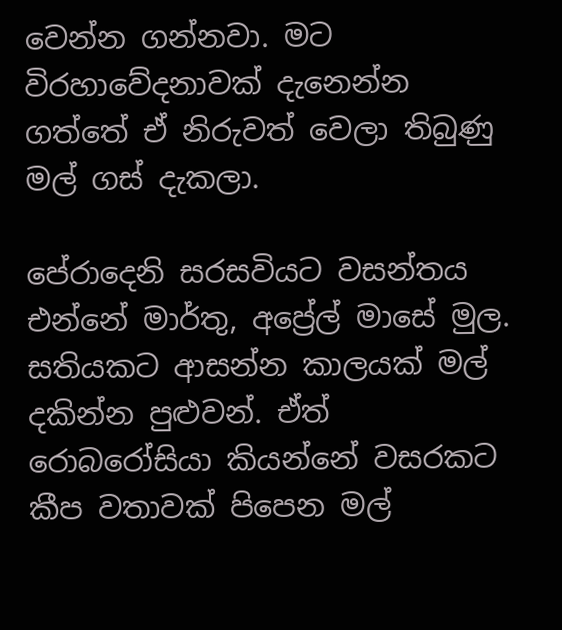වෙන්න ගන්නවා. මට විරහාවේදනාවක්‌ දැනෙන්න ගත්තේ ඒ නිරුවත් වෙලා තිබුණු මල් ගස්‌ දැකලා.

පේරාදෙනි සරසවියට වසන්තය එන්නේ මාර්තු, අප්‍රේල් මාසේ මුල. සතියකට ආසන්න කාලයක්‌ මල් දකින්න පුළුවන්. ඒත් රොබරෝසියා කියන්නේ වසරකට කීප වතාවක්‌ පිපෙන මල්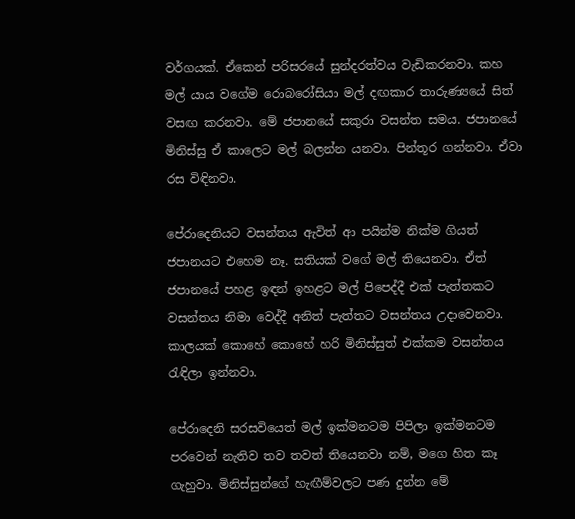වර්ගයක්‌. ඒකෙන් පරිසරයේ සුන්දරත්වය වැඩිකරනවා. කහ මල් යාය වගේම රොබරෝසියා මල් දඟකාර තාරුණ්‍යයේ සිත් වසඟ කරනවා. මේ ජපානයේ සකුරා වසන්ත සමය. ජපානයේ මිනිස්‌සු ඒ කාලෙට මල් බලන්න යනවා. පින්තූර ගන්නවා. ඒවා රස විඳිනවා.

පේරාදෙනියට වසන්තය ඇවිත් ආ පයින්ම නික්‌ම ගියත් ජපානයට එහෙම නෑ. සතියක්‌ වගේ මල් තියෙනවා. ඒත් ජපානයේ පහළ ඉඳන් ඉහළට මල් පිපෙද්දී එක්‌ පැත්තකට වසන්තය නිමා වෙද්දී අනිත් පැත්තට වසන්තය උදාවෙනවා. කාලයක්‌ කොහේ කොහේ හරි මිනිස්‌සුත් එක්‌කම වසන්තය රැඳිලා ඉන්නවා.

පේරාදෙනි සරසවියෙත් මල් ඉක්‌මනටම පිපිලා ඉක්‌මනටම පරවෙන් නැතිව තව තවත් තියෙනවා නම්, මගෙ හිත කෑ ගැහුවා. මිනිස්‌සුන්ගේ හැඟීම්වලට පණ දුන්න මේ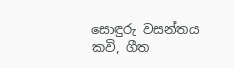සොඳුරු වසන්තය කවි, ගීත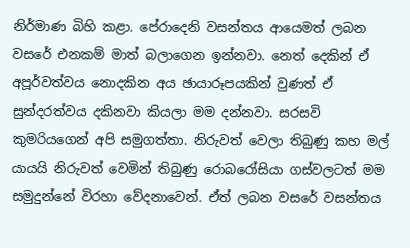නිර්මාණ බිහි කළා. පේරාදෙනි වසන්තය ආයෙමත් ලබන වසරේ එනකම් මාත් බලාගෙන ඉන්නවා. නෙත් දෙකින් ඒ අපූර්වත්වය නොදකින අය ඡායාරූපයකින් වුණත් ඒ සුන්දරත්වය දකිනවා කියලා මම දන්නවා. සරසවි කුමරියගෙන් අපි සමුගත්තා. නිරුවත් වෙලා තිබුණු කහ මල් යායයි නිරුවත් වෙමින් තිබුණු රොබරෝසියා ගස්‌වලටත් මම සමුදුන්නේ විරහා වේදනාවෙන්. ඒත් ලබන වසරේ වසන්තය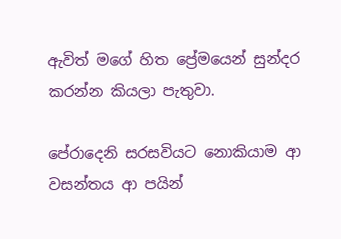ඇවිත් මගේ හිත ප්‍රේමයෙන් සුන්දර කරන්න කියලා පැතුවා.

පේරාදෙනි සරසවියට නොකියාම ආ වසන්තය ආ පයින්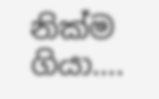නික්‌ම ගියා….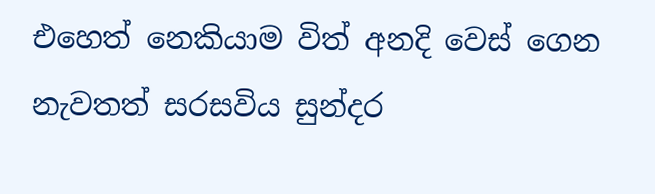එහෙත් නෙකියාම විත් අනදි වෙස්‌ ගෙන නැවතත් සරසවිය සුන්දර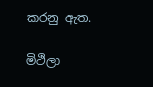කරනු ඇත.

මිථිලා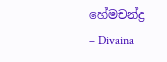හේමචන්ද්‍ර
– Divaina